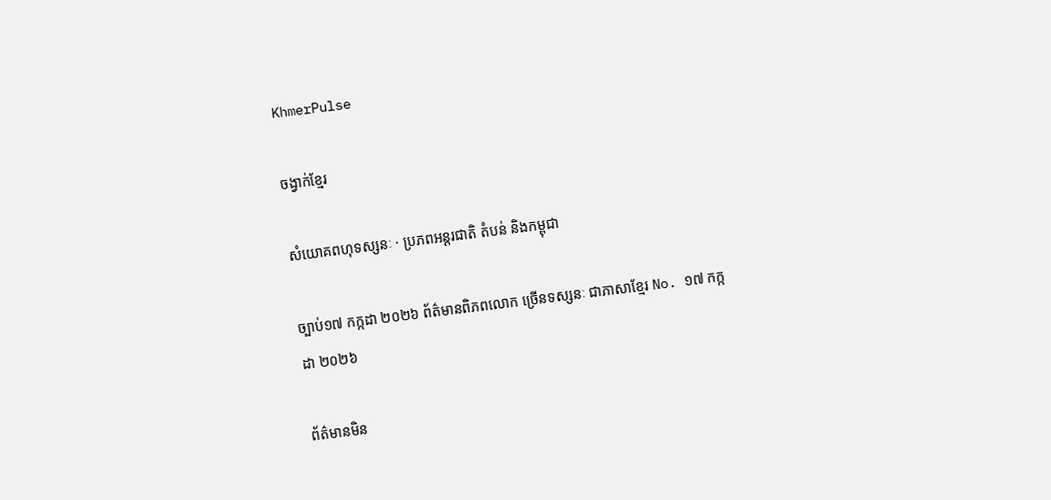KhmerPulse

ចង្វាក់ខ្មែរ

សំយោគពហុទស្សនៈ · ប្រភពអន្តរជាតិ តំបន់ និងកម្ពុជា

ច្បាប់១៧ កក្កដា ២០២៦ ព័ត៌មានពិភពលោក ច្រើនទស្សនៈ ជាភាសាខ្មែរ No. ១៧ កក្កដា ២០២៦

ព័ត៌មានមិន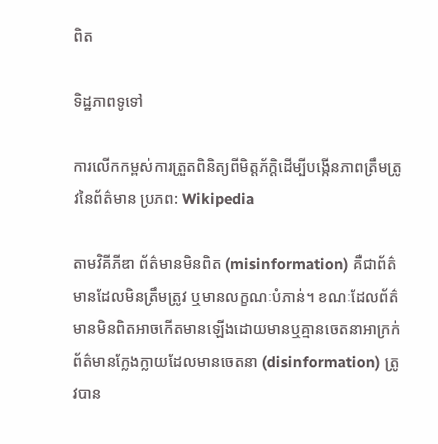ពិត

ទិដ្ឋភាពទូទៅ

ការលើកកម្ពស់ការត្រួតពិនិត្យពីមិត្តភ័ក្តិដើម្បីបង្កើនភាពត្រឹមត្រូវនៃព័ត៌មាន ប្រភព: Wikipedia

តាមវិគីភីឌា ព័ត៌មានមិនពិត (misinformation) គឺជាព័ត៌មានដែលមិនត្រឹមត្រូវ ឬមានលក្ខណៈបំភាន់។ ខណៈដែលព័ត៌មានមិនពិតអាចកើតមានឡើងដោយមានឬគ្មានចេតនាអាក្រក់ ព័ត៌មានក្លែងក្លាយដែលមានចេតនា (disinformation) ត្រូវបាន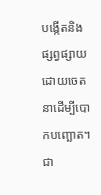បង្កើតនិងផ្សព្វផ្សាយដោយចេតនាដើម្បីបោកបញ្ឆោត។ ជា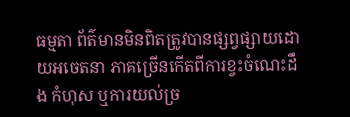ធម្មតា ព័ត៌មានមិនពិតត្រូវបានផ្សព្វផ្សាយដោយអចេតនា ភាគច្រើនកើតពីការខ្វះចំណេះដឹង កំហុស ឬការយល់ច្រ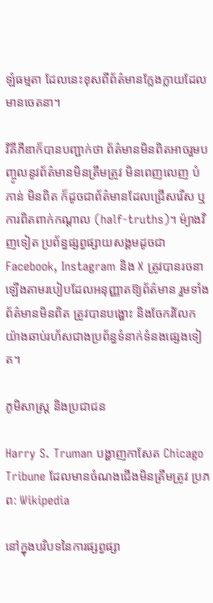ឡំធម្មតា ដែលនេះខុសពីព័ត៌មានក្លែងក្លាយដែលមានចេតនា។

វិគីភីឌាក៏បានបញ្ជាក់ថា ព័ត៌មានមិនពិតអាចរួមបញ្ចូលនូវព័ត៌មានមិនត្រឹមត្រូវ មិនពេញលេញ បំភាន់ មិនពិត ក៏ដូចជាព័ត៌មានដែលជ្រើសរើស ឬការពិតពាក់កណ្តាល (half-truths)។ ម៉្យាងវិញទៀត ប្រព័ន្ធផ្សព្វផ្សាយសង្គមដូចជា Facebook, Instagram និង X ត្រូវបានរចនាឡើងតាមរបៀបដែលអនុញ្ញាតឱ្យព័ត៌មាន រួមទាំងព័ត៌មានមិនពិត ត្រូវបានបង្ហោះ និងចែករំលែកយ៉ាងឆាប់រហ័សជាងប្រព័ន្ធទំនាក់ទំនងផ្សេងទៀត។

ភូមិសាស្ត្រ និងប្រជាជន

Harry S. Truman បង្ហាញកាសែត Chicago Tribune ដែលមានចំណងជើងមិនត្រឹមត្រូវ ប្រភព: Wikipedia

នៅក្នុងបរិបទនៃការផ្សព្វផ្សា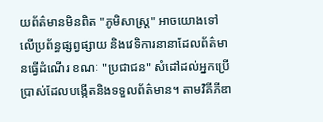យព័ត៌មានមិនពិត "ភូមិសាស្ត្រ" អាចយោងទៅលើប្រព័ន្ធផ្សព្វផ្សាយ និងវេទិការនានាដែលព័ត៌មានធ្វើដំណើរ ខណៈ "ប្រជាជន" សំដៅដល់អ្នកប្រើប្រាស់ដែលបង្កើតនិងទទួលព័ត៌មាន។ តាមវិគីភីឌា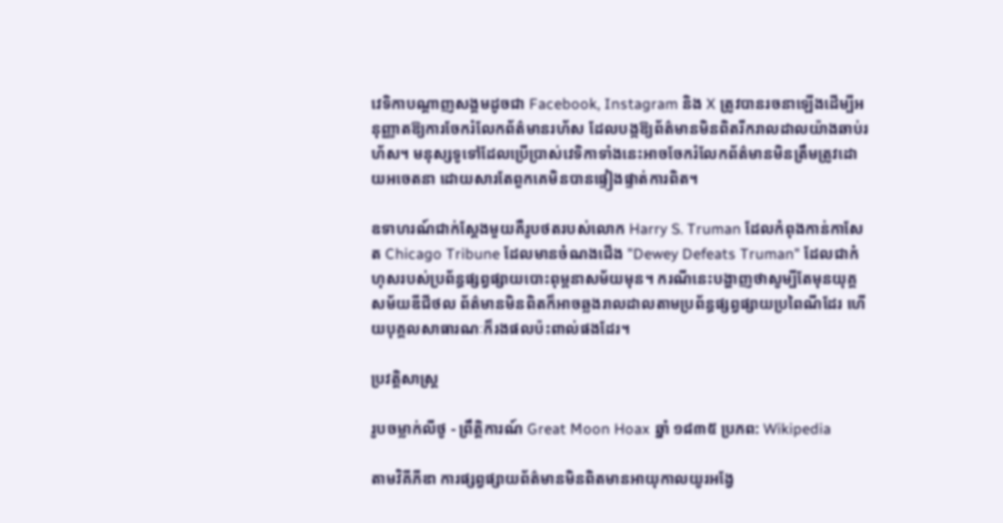វេទិកាបណ្តាញសង្គមដូចជា Facebook, Instagram និង X ត្រូវបានរចនាឡើងដើម្បីអនុញ្ញាតឱ្យការចែករំលែកព័ត៌មានរហ័ស ដែលបង្កឱ្យព័ត៌មានមិនពិតរីករាលដាលយ៉ាងឆាប់រហ័ស។ មនុស្សទូទៅដែលប្រើប្រាស់វេទិកាទាំងនេះអាចចែករំលែកព័ត៌មានមិនត្រឹមត្រូវដោយអចេតនា ដោយសារតែពួកគេមិនបានផ្ទៀងផ្ទាត់ការពិត។

ឧទាហរណ៍ជាក់ស្តែងមួយគឺរូបថតរបស់លោក Harry S. Truman ដែលកំពុងកាន់កាសែត Chicago Tribune ដែលមានចំណងជើង "Dewey Defeats Truman" ដែលជាកំហុសរបស់ប្រព័ន្ធផ្សព្វផ្សាយបោះពុម្ពនាសម័យមុន។ ករណីនេះបង្ហាញថាសូម្បីតែមុនយុគ្គសម័យឌីជីថល ព័ត៌មានមិនពិតក៏អាចឆ្លងរាលដាលតាមប្រព័ន្ធផ្សព្វផ្សាយប្រពៃណីដែរ ហើយបុគ្គលសាធារណៈក៏រងផលប៉ះពាល់ផងដែរ។

ប្រវត្តិសាស្ត្រ

រូបចម្លាក់លីថូ - ព្រឹត្តិការណ៍ Great Moon Hoax ឆ្នាំ ១៨៣៥ ប្រភព: Wikipedia

តាមវិគីភីឌា ការផ្សព្វផ្សាយព័ត៌មានមិនពិតមានអាយុកាលយូរអង្វែ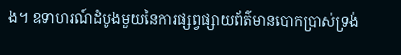ង។ ឧទាហរណ៍ដំបូងមួយនៃការផ្សព្វផ្សាយព័ត៌មានបោកប្រាស់ទ្រង់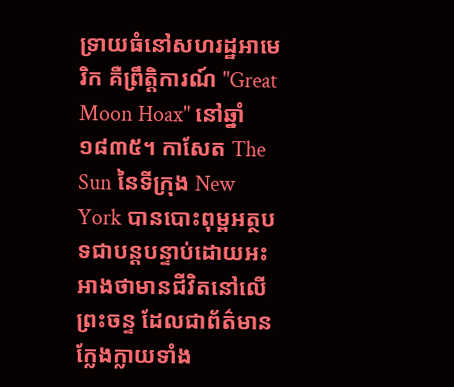ទ្រាយធំនៅសហរដ្ឋអាមេរិក គឺព្រឹត្តិការណ៍ "Great Moon Hoax" នៅឆ្នាំ ១៨៣៥។ កាសែត The Sun នៃទីក្រុង New York បានបោះពុម្ពអត្ថបទជាបន្តបន្ទាប់ដោយអះអាងថាមានជីវិតនៅលើព្រះចន្ទ ដែលជាព័ត៌មានក្លែងក្លាយទាំង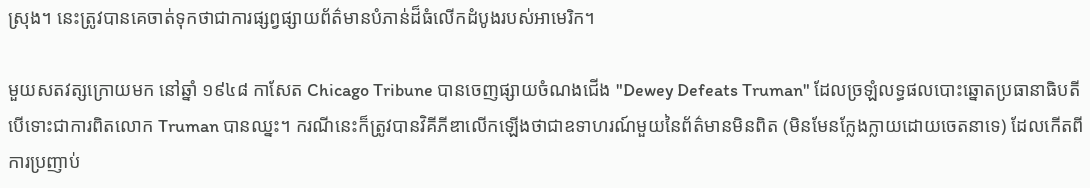ស្រុង។ នេះត្រូវបានគេចាត់ទុកថាជាការផ្សព្វផ្សាយព័ត៌មានបំភាន់ដ៏ធំលើកដំបូងរបស់អាមេរិក។

មួយសតវត្សក្រោយមក នៅឆ្នាំ ១៩៤៨ កាសែត Chicago Tribune បានចេញផ្សាយចំណងជើង "Dewey Defeats Truman" ដែលច្រឡំលទ្ធផលបោះឆ្នោតប្រធានាធិបតី បើទោះជាការពិតលោក Truman បានឈ្នះ។ ករណីនេះក៏ត្រូវបានវិគីភីឌាលើកឡើងថាជាឧទាហរណ៍មួយនៃព័ត៌មានមិនពិត (មិនមែនក្លែងក្លាយដោយចេតនាទេ) ដែលកើតពីការប្រញាប់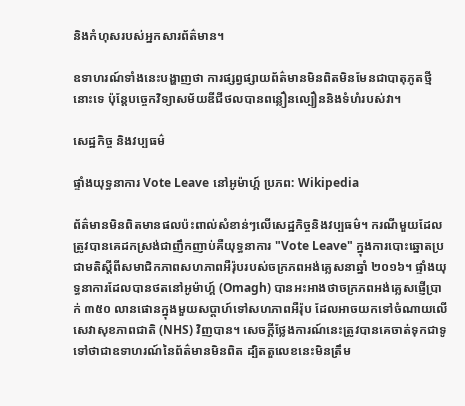និងកំហុសរបស់អ្នកសារព័ត៌មាន។

ឧទាហរណ៍ទាំងនេះបង្ហាញថា ការផ្សព្វផ្សាយព័ត៌មានមិនពិតមិនមែនជាបាតុភូតថ្មីនោះទេ ប៉ុន្តែបច្ចេកវិទ្យាសម័យឌីជីថលបានពន្លឿនល្បឿននិងទំហំរបស់វា។

សេដ្ឋកិច្ច និងវប្បធម៌

ផ្ទាំងយុទ្ធនាការ Vote Leave នៅអូម៉ាហ្គ៍ ប្រភព: Wikipedia

ព័ត៌មានមិនពិតមានផលប៉ះពាល់សំខាន់ៗលើសេដ្ឋកិច្ចនិងវប្បធម៌។ ករណីមួយដែលត្រូវបានគេដកស្រង់ជាញឹកញាប់គឺយុទ្ធនាការ "Vote Leave" ក្នុងការបោះឆ្នោតប្រជាមតិស្តីពីសមាជិកភាពសហភាពអឺរ៉ុបរបស់ចក្រភពអង់គ្លេសនាឆ្នាំ ២០១៦។ ផ្ទាំងយុទ្ធនាការដែលបានថតនៅអូម៉ាហ្គ៍ (Omagh) បានអះអាងថាចក្រភពអង់គ្លេសផ្ញើប្រាក់ ៣៥០ លានផោនក្នុងមួយសប្តាហ៍ទៅសហភាពអឺរ៉ុប ដែលអាចយកទៅចំណាយលើសេវាសុខភាពជាតិ (NHS) វិញបាន។ សេចក្តីថ្លែងការណ៍នេះត្រូវបានគេចាត់ទុកជាទូទៅថាជាឧទាហរណ៍នៃព័ត៌មានមិនពិត ដ្បិតតួលេខនេះមិនត្រឹម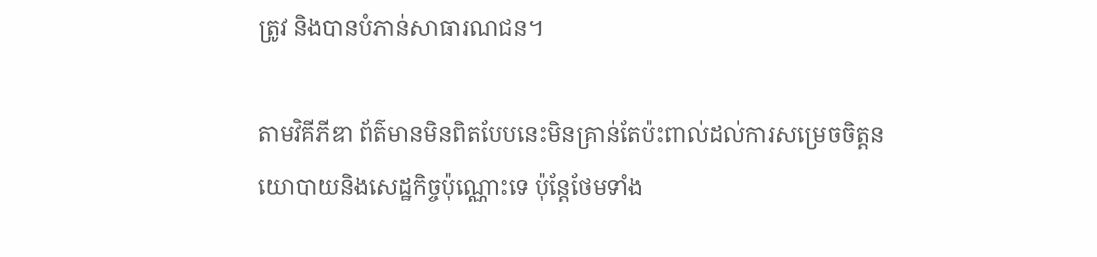ត្រូវ និងបានបំភាន់សាធារណជន។

តាមវិគីភីឌា ព័ត៌មានមិនពិតបែបនេះមិនគ្រាន់តែប៉ះពាល់ដល់ការសម្រេចចិត្តនយោបាយនិងសេដ្ឋកិច្ចប៉ុណ្ណោះទេ ប៉ុន្តែថែមទាំង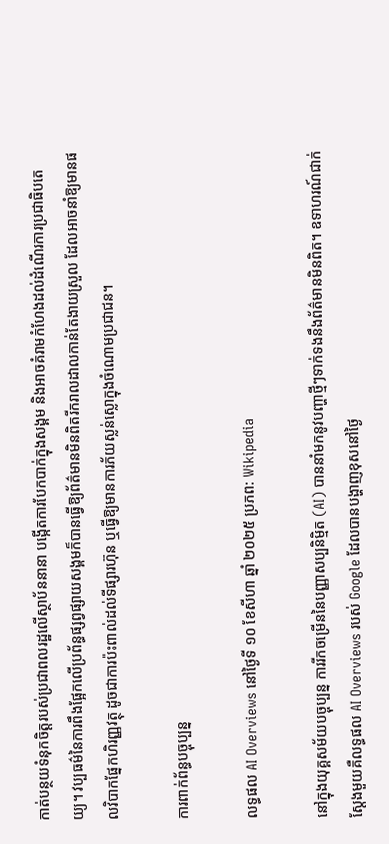កាត់បន្ថយទំនុកចិត្តរបស់ប្រជាពលរដ្ឋលើស្ថាប័ននានា បង្កើតការបែកបាក់ក្នុងសង្គម និងអាចគំរាមកំហែងដល់ដំណើរការប្រជាធិបតេយ្យ។ វប្បធម៌នៃការពឹងផ្អែកលើប្រព័ន្ធផ្សព្វផ្សាយសង្គមក៏បានធ្វើឱ្យព័ត៌មានមិនពិតរីករាលដាលកាន់តែងាយស្រួល ដែលអាចនាំឱ្យមានផលវិបាកផ្នែកហិរញ្ញវត្ថុ ដូចជាការប៉ះពាល់ដល់ទីផ្សារហ៊ុន ឬធ្វើឱ្យមានការភ័យស្លន់ស្លោក្នុងចំណោមប្រជាជន។

ការពាក់ព័ន្ធបច្ចុប្បន្ន

លទ្ធផល AI Overviews នៅថ្ងៃទី ១០ ខែសីហា ឆ្នាំ ២០២៥ ប្រភព: Wikipedia

នៅក្នុងយុគ្គសម័យបច្ចុប្បន្ន ការរីកចម្រើននៃបញ្ញាសប្បនិម្មិត (AI) បាននាំមកនូវបញ្ហាថ្មីៗទាក់ទងនឹងព័ត៌មានមិនពិត។ ឧទាហរណ៍ជាក់ស្តែងមួយគឺលទ្ធផល AI Overviews របស់ Google ដែលបានបង្ហាញខុសនៅថ្ងៃ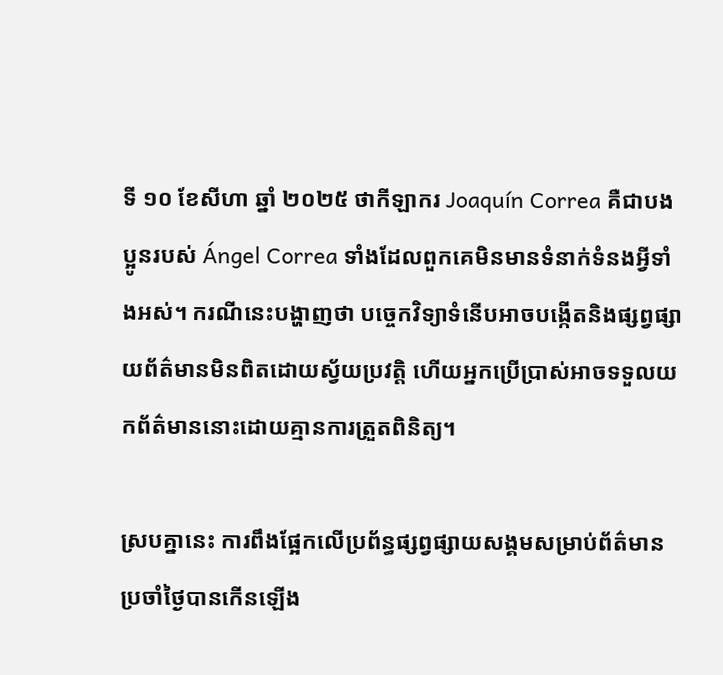ទី ១០ ខែសីហា ឆ្នាំ ២០២៥ ថាកីឡាករ Joaquín Correa គឺជាបងប្អូនរបស់ Ángel Correa ទាំងដែលពួកគេមិនមានទំនាក់ទំនងអ្វីទាំងអស់។ ករណីនេះបង្ហាញថា បច្ចេកវិទ្យាទំនើបអាចបង្កើតនិងផ្សព្វផ្សាយព័ត៌មានមិនពិតដោយស្វ័យប្រវត្តិ ហើយអ្នកប្រើប្រាស់អាចទទួលយកព័ត៌មាននោះដោយគ្មានការត្រួតពិនិត្យ។

ស្របគ្នានេះ ការពឹងផ្អែកលើប្រព័ន្ធផ្សព្វផ្សាយសង្គមសម្រាប់ព័ត៌មានប្រចាំថ្ងៃបានកើនឡើង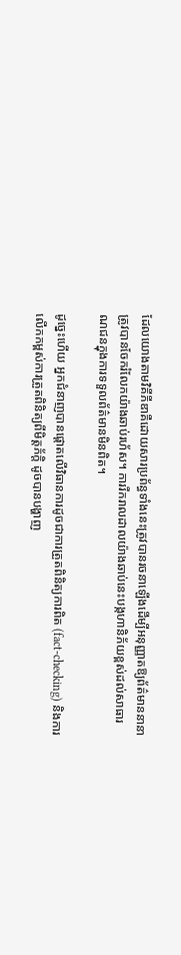ដែលយោងតាមវិគីភីឌាគឺដោយសារប្រព័ន្ធទាំងនេះត្រូវបានរចនាឡើងដើម្បីអនុញ្ញាតឱ្យព័ត៌មាននានាត្រូវបានចែករំលែកយ៉ាងឆាប់រហ័ស។ ការរីករាលដាលយ៉ាងឆាប់នេះបង្កហានិភ័យខ្ពស់ដល់សាធារណជនក្នុងការទទួលព័ត៌មានមិនពិត។

ដូច្នេះហើយ អ្នកជំនាញបានផ្តោតលើវិធានការដូចជាការត្រួតពិនិត្យការពិត (fact-checking) និងការលើកកម្ពស់ការត្រួតពិនិត្យពីមិត្តភ័ក្តិ ដូចបានបង្ហាញ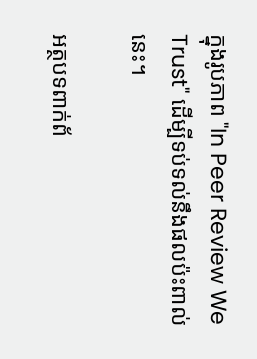ក្នុងរូបភាព "In Peer Review We Trust" ដើម្បីទប់ទល់នឹងផលប៉ះពាល់នេះ។

អត្ថបទពាក់ព័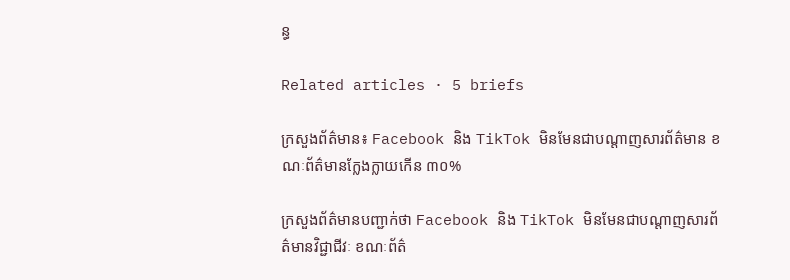ន្ធ

Related articles · 5 briefs

ក្រសួងព័ត៌មាន៖ Facebook និង TikTok មិនមែនជាបណ្តាញសារព័ត៌មាន ខណៈព័ត៌មានក្លែងក្លាយកើន ៣០%

ក្រសួងព័ត៌មានបញ្ជាក់ថា Facebook និង TikTok មិនមែនជាបណ្តាញសារព័ត៌មានវិជ្ជាជីវៈ ខណៈព័ត៌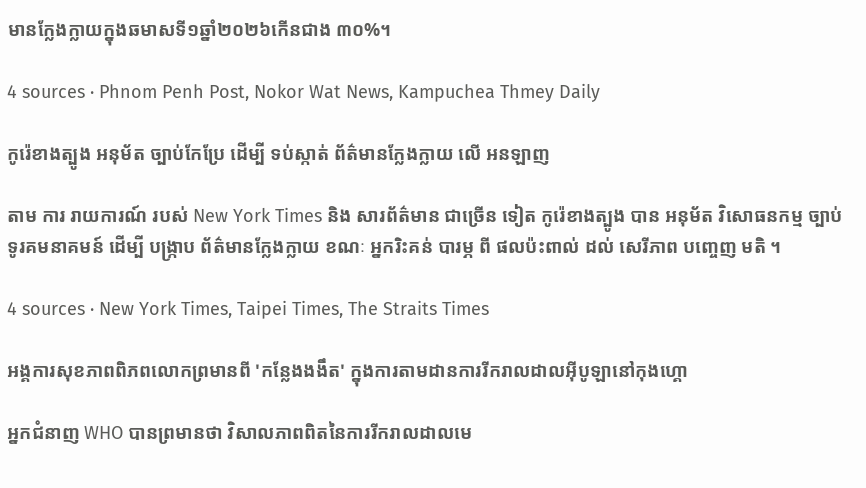មានក្លែងក្លាយក្នុងឆមាសទី១ឆ្នាំ២០២៦កើនជាង ៣០%។

4 sources · Phnom Penh Post, Nokor Wat News, Kampuchea Thmey Daily

កូរ៉េខាងត្បូង អនុម័ត ច្បាប់កែប្រែ ដើម្បី ទប់ស្កាត់ ព័ត៌មានក្លែងក្លាយ លើ អនឡាញ

តាម ការ រាយការណ៍ របស់ New York Times និង សារព័ត៌មាន ជាច្រើន ទៀត កូរ៉េខាងត្បូង បាន អនុម័ត វិសោធនកម្ម ច្បាប់ ទូរគមនាគមន៍ ដើម្បី បង្ក្រាប ព័ត៌មានក្លែងក្លាយ ខណៈ អ្នករិះគន់ បារម្ភ ពី ផលប៉ះពាល់ ដល់ សេរីភាព បញ្ចេញ មតិ ។

4 sources · New York Times, Taipei Times, The Straits Times

អង្គការសុខភាពពិភពលោកព្រមានពី 'កន្លែងងងឹត' ក្នុងការតាមដានការរីករាលដាលអ៊ីបូឡានៅកុងហ្គោ

អ្នកជំនាញ WHO បានព្រមានថា វិសាលភាពពិតនៃការរីករាលដាលមេ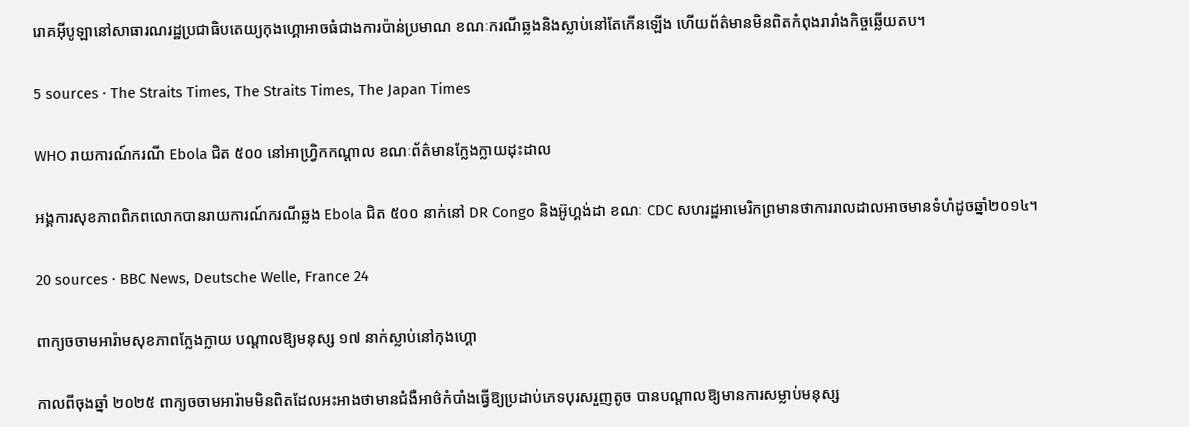រោគអ៊ីបូឡានៅសាធារណរដ្ឋប្រជាធិបតេយ្យកុងហ្គោអាចធំជាងការប៉ាន់ប្រមាណ ខណៈករណីឆ្លងនិងស្លាប់នៅតែកើនឡើង ហើយព័ត៌មានមិនពិតកំពុងរារាំងកិច្ចឆ្លើយតប។

5 sources · The Straits Times, The Straits Times, The Japan Times

WHO រាយការណ៍ករណី Ebola ជិត ៥០០ នៅអាហ្វ្រិកកណ្ដាល ខណៈព័ត៌មានក្លែងក្លាយដុះដាល

អង្គការសុខភាពពិភពលោកបានរាយការណ៍ករណីឆ្លង Ebola ជិត ៥០០ នាក់នៅ DR Congo និងអ៊ូហ្គង់ដា ខណៈ CDC សហរដ្ឋអាមេរិកព្រមានថាការរាលដាលអាចមានទំហំដូចឆ្នាំ២០១៤។

20 sources · BBC News, Deutsche Welle, France 24

ពាក្យចចាមអារ៉ាមសុខភាពក្លែងក្លាយ បណ្តាលឱ្យមនុស្ស ១៧ នាក់ស្លាប់នៅកុងហ្គោ

កាលពីចុងឆ្នាំ ២០២៥ ពាក្យចចាមអារ៉ាមមិនពិតដែលអះអាងថាមានជំងឺអាថ៌កំបាំងធ្វើឱ្យប្រដាប់ភេទបុរសរួញតូច បានបណ្តាលឱ្យមានការសម្លាប់មនុស្ស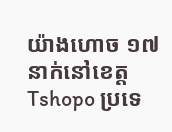យ៉ាងហោច ១៧ នាក់នៅខេត្ត Tshopo ប្រទេ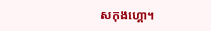សកុងហ្គោ។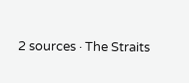2 sources · The Straits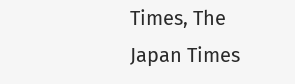Times, The Japan Times